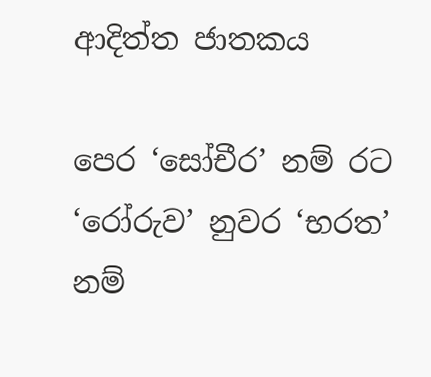ආදිත්ත ජාතකය

පෙර ‘සෝචීර’ නම් රට ‘රෝරුව’ නුවර ‘භරත’ නම්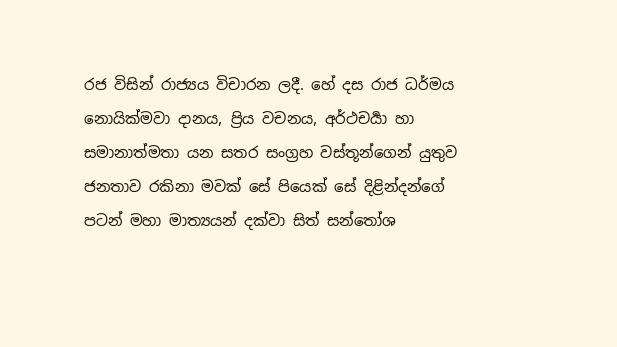රජ විසින් රාජ්‍යය විචාරන ලදී. හේ දස රාජ ධර්මය නොයික්මවා දානය, ප්‍රිය වචනය, අර්ථචර්‍යා හා සමානාත්මතා යන සතර සංග්‍රහ වස්තූන්ගෙන් යුතුව ජනතාව රකිනා මවක් සේ පියෙක් සේ දිළින්දන්ගේ පටන් මහා මාත්‍යයන් දක්වා සිත් සන්තෝශ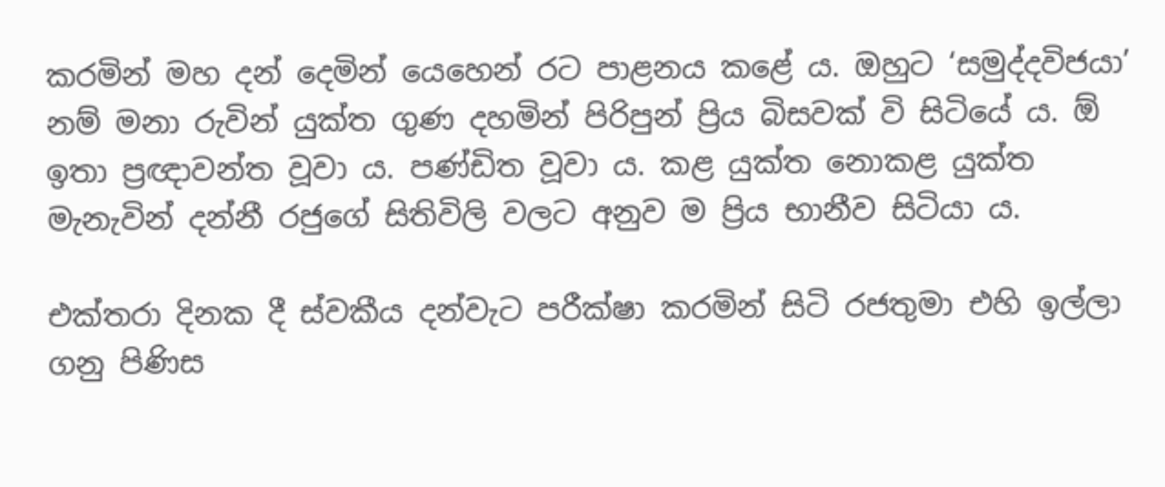කරමින් මහ දන් දෙමින් යෙහෙන් රට පාළනය කළේ ය. ඔහුට ‘සමුද්දවිජයා’ නම් මනා රුවින් යුක්ත ගුණ දහමින් පිරිපුන් ප්‍රිය බිසවක් වි සිටියේ ය. ඕ ඉතා ප්‍රඥාවන්ත වූවා ය. පණ්ඩිත වූවා ය. කළ යුක්ත නොකළ යුක්ත මැනැවින් දන්නී රජුගේ සිතිවිලි වලට අනුව ම ප්‍රිය භානීව සිටියා ය.

එක්තරා දිනක දී ස්වකීය දන්වැට පරීක්ෂා කරමින් සිටි රජතුමා එහි ඉල්ලා ගනු පිණිස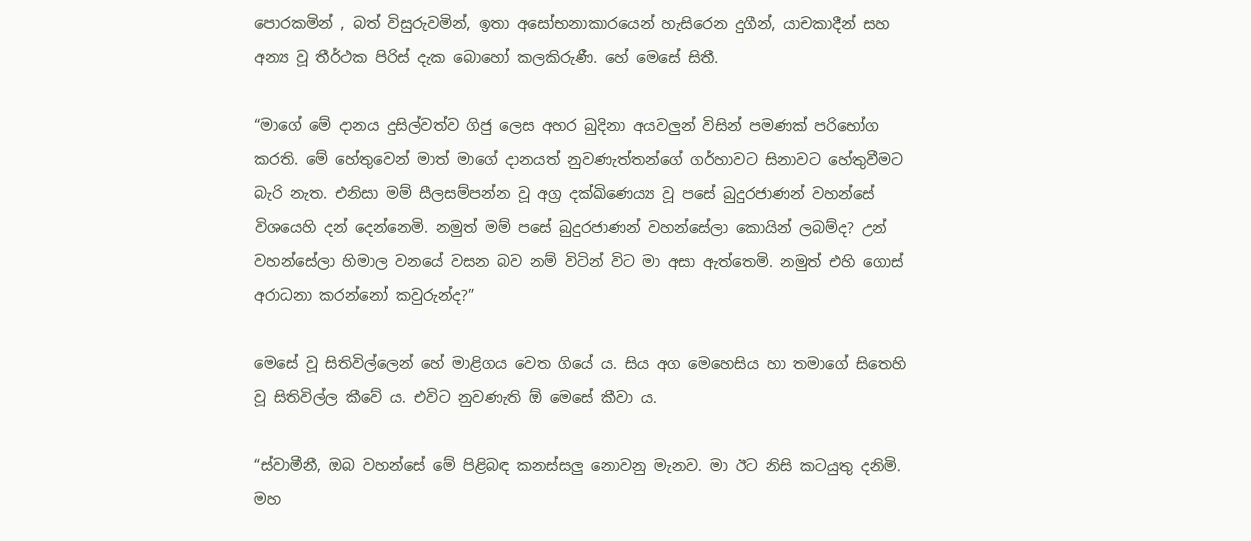පොරකමින් , බත් විසුරුවමින්, ඉතා අසෝභනාකාරයෙන් හැසිරෙන දුගීන්, යාචකාදීන් සහ අන්‍ය වූ තීර්ථක පිරිස් දැක බොහෝ කලකිරුණී. හේ මෙසේ සිතී.

“මාගේ මේ දානය දුසිල්වත්ව ගිජු ලෙස අහර බුදිනා අයවලුන් විසින් පමණක් පරිභෝග කරති. මේ හේතුවෙන් මාත් මාගේ දානයත් නුවණැත්තන්ගේ ගර්හාවට සිනාවට හේතුවීමට බැරි නැත. එනිසා මම් සීලසම්පන්න වූ අග්‍ර දක්ඛිණෙ‍ය්‍ය වූ පසේ බුදුරජාණන් වහන්සේ විශයෙහි දන් දෙන්නෙමි. නමුත් මම් පසේ බුදුරජාණන් වහන්සේලා කොයින් ලබම්ද? උන් වහන්සේලා හිමාල වනයේ වසන බව නම් විටින් විට මා අසා ඇත්තෙමි. නමුත් එහි ගොස් අරාධනා කරන්නෝ කවුරුන්ද?”

මෙසේ වූ සිතිවිල්ලෙන් හේ මාළිගය වෙත ගියේ ය. සිය අග මෙහෙසිය හා තමාගේ සිතෙහි වූ සිතිවිල්ල කීවේ ය. එවිට නුවණැති ඕ මෙසේ කීවා ය.

“ස්වාමීනී, ඔබ වහන්සේ මේ පිළිබඳ කනස්සලු නොවනු මැනව. මා ඊට නිසි කටයුතු දනිමි. මහ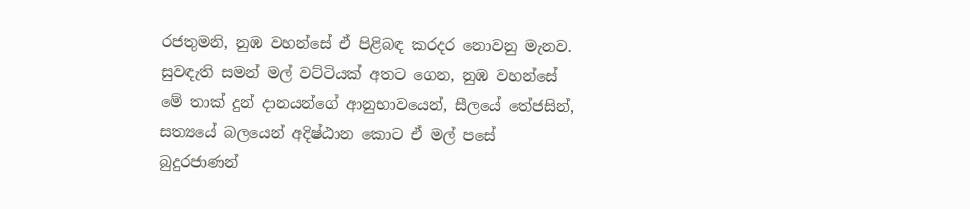රජතුමනි, නුඹ වහන්සේ ඒ පිළිබඳ කරදර නොවනු මැනව. සුවඳැති සමන් මල් වට්ටියක් අතට ගෙන, නුඹ වහන්සේ මේ තාක් දුන් දානයන්ගේ ආනුභාවයෙන්, සීලයේ තේජසින්, සත්‍යයේ බලයෙන් අදිෂ්ඨාන කොට ඒ මල් පසේ බුදුරජාණන්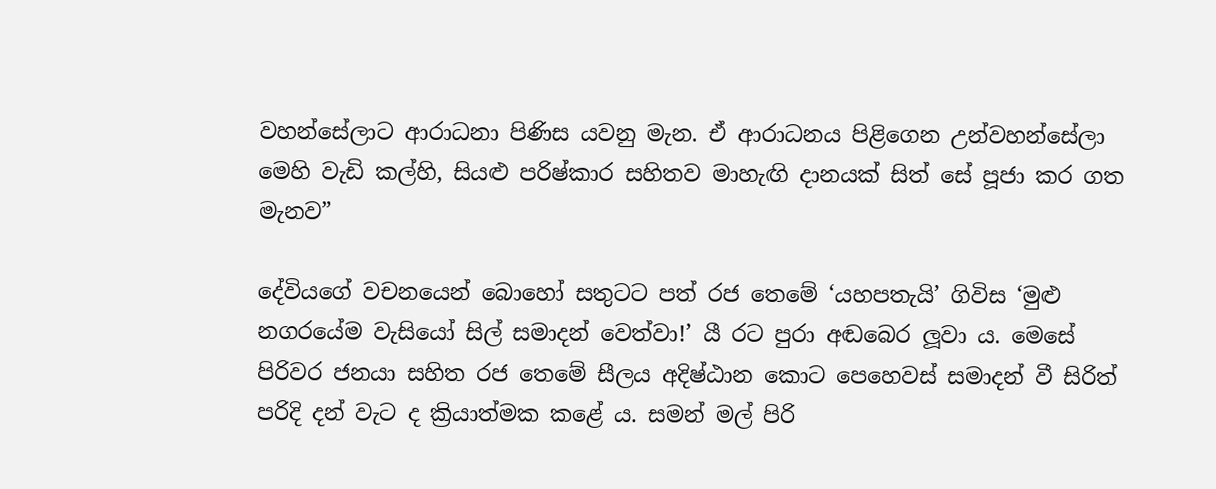වහන්සේලාට ආරාධනා පිණිස යවනු මැන. ඒ ආරාධනය පිළිගෙන උන්වහන්සේලා මෙහි වැඩි කල්හි, සියළු පරිෂ්කාර සහිතව මාහැඟි දානයක් සිත් සේ පූජා කර ගත මැනව”

දේවියගේ වචනයෙන් බොහෝ සතුටට පත් රජ තෙමේ ‘යහපතැයි’ ගිවිස ‘මුළු නගරයේම වැසියෝ සිල් සමාදන් වෙත්වා!’ යී රට පුරා අඬබෙර ලූවා ය. මෙසේ පිරිවර ජනයා සහිත රජ තෙමේ සීලය අදිෂ්ඨාන කොට පෙහෙවස් සමාදන් වී සිරිත් පරිදි දන් වැට ද ක්‍රියාත්මක කළේ ය. සමන් මල් පිරි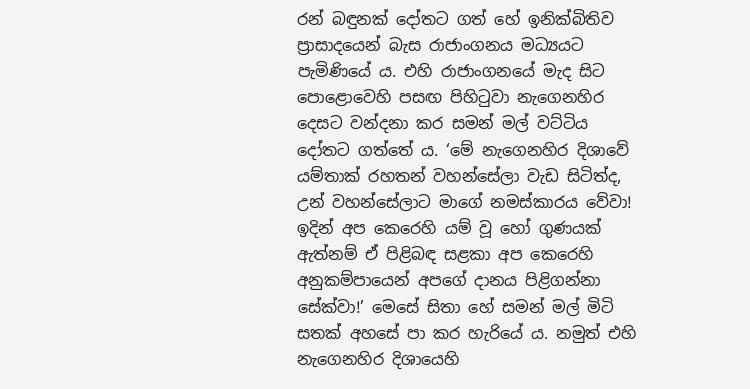රන් බඳුනක් දෝතට ගත් හේ ඉනික්බිතිව ප්‍රාසාදයෙන් බැස රාජාංගනය මධ්‍යයට පැමිණියේ ය. එහි රාජාංගනයේ මැද සිට පොළොවෙහි පසඟ පිහිටුවා නැගෙනහිර දෙසට වන්දනා කර සමන් මල් වට්ටිය දෝතට ගත්තේ ය. ‘මේ නැගෙනහිර දිශාවේ යම්තාක් රහතන් වහන්සේලා වැඩ සිටිත්ද, උන් වහන්සේලාට මාගේ නමස්කාරය වේවා! ඉදින් අප කෙරෙහි යම් වූ හෝ ගුණයක් ඇත්නම් ඒ පිළිබඳ සළකා අප කෙරෙහි අනුකම්පායෙන් අපගේ දානය පිළිගන්නා සේක්වා!’ මෙසේ සිතා හේ සමන් මල් මිටි සතක් අහසේ පා කර හැරියේ ය. නමුත් එහි නැගෙනහිර දිශායෙහි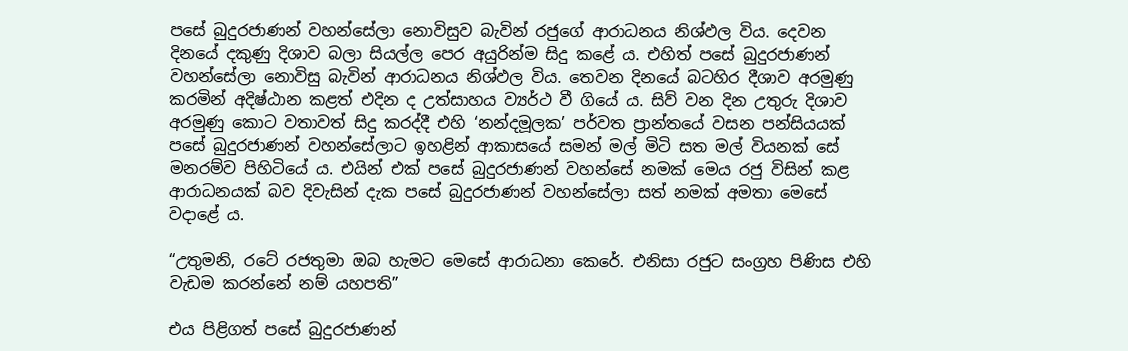පසේ බුදුරජාණන් වහන්සේලා නොවිසුව බැවින් රජුගේ ආරාධනය නිශ්ඵල විය. දෙවන දිනයේ දකුණු දිශාව බලා සියල්ල පෙර අයුරින්ම සිදු කළේ ය. එහිත් පසේ බුදුරජාණන් වහන්සේලා නොවිසු බැවින් ආරාධනය නිශ්ඵල විය. තෙවන දිනයේ බටහිර දීශාව අරමුණු කරමින් අදිෂ්ඨාන කළත් එදින ද උත්සාහය ව්‍යර්ථ වී ගියේ ය. සිව් වන දින උතුරු දිශාව අරමුණු කොට වතාවත් සිදු කරද්දී එහි ‘නන්දමූලක’ පර්වත ප්‍රාන්තයේ වසන පන්සියයක් පසේ බුදුරජාණන් වහන්සේලාට ඉහළින් ආකාසයේ සමන් මල් මිටි සත මල් වියනක් සේ මනරම්ව පිහිටියේ ය. එයින් එක් පසේ බුදුරජාණන් වහන්සේ නමක් මෙය රජු විසින් කළ ආරාධනයක් බව දිවැසින් දැක පසේ බුදුරජාණන් වහන්සේලා සත් නමක් අමතා මෙසේ වදාළේ ය.

“උතුමනි, රටේ රජතුමා ඔබ හැමට මෙසේ ආරාධනා කෙරේ. එනිසා රජුට සංග්‍රහ පිණිස එහි වැඩම කරන්නේ නම් යහපති”

එය පිළිගත් පසේ බුදුරජාණන්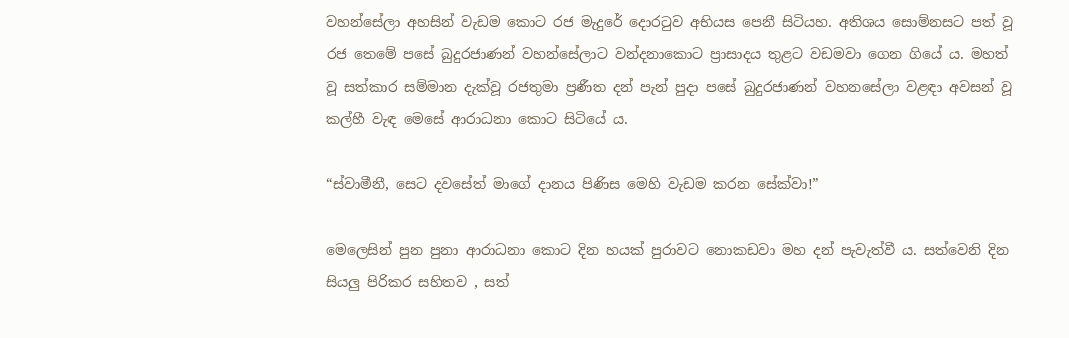වහන්සේලා අහසින් වැඩම කොට රජ මැදුරේ දොරටුව අභියස පෙනී සිටියහ. අතිශය සොම්නසට පත් වූ රජ තෙමේ පසේ බුදුරජාණන් වහන්සේලාට වන්දනාකොට ප්‍රාසාදය තුළට වඩමවා ගෙන ගියේ ය. මහත් වූ සත්කාර සම්මාන දැක්වූ රජතුමා ප්‍රණීත දන් පැන් පුදා පසේ බුදුරජාණන් වහනසේලා වළඳා අවසන් වූ කල්හී වැඳ මෙසේ ආරාධනා කොට සිටියේ ය.

“ස්වාමීනී, සෙට දවසේත් මාගේ දානය පිණිස මෙහි වැඩම කරන සේක්වා!”

මෙලෙසින් පුන පුනා ආරාධනා කොට දින හයක් පුරාවට නොකඩවා මහ දන් පැවැත්වී ය. සත්වෙනි දින සියලු පිරිකර සහිතව , සත්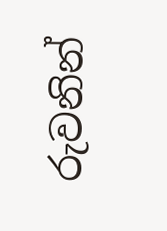රුවනින්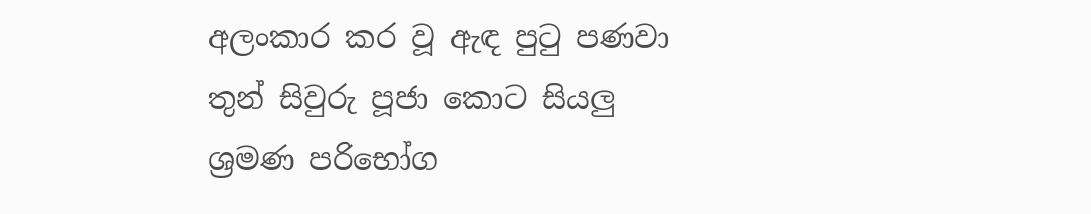අලංකාර කර වූ ඇඳ පුටු පණවා තුන් සිවුරු පූජා කොට සියලු ශ්‍රමණ පරිභෝග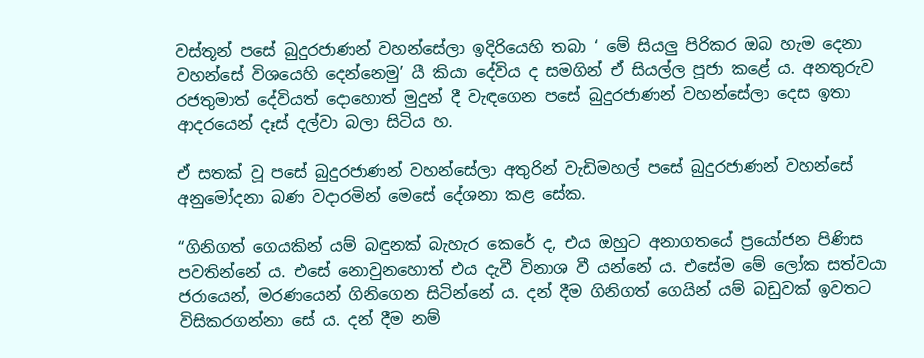වස්තූන් පසේ බුදුරජාණන් වහන්සේලා ඉදිරියෙහි තබා ‘ මේ සියලු පිරිකර ඔබ හැම දෙනා වහන්සේ විශයෙහි දෙන්නෙමු’ යී කියා දේවිය ද සමගින් ඒ සියල්ල පූජා කළේ ය. අනතුරුව රජතුමාත් දේවියත් දොහොත් මුදුන් දී වැඳගෙන පසේ බුදුරජාණන් වහන්සේලා දෙස ඉතා ආදරයෙන් දෑස් දල්වා බලා සිටිය හ.

ඒ සතක් වූ පසේ බුදුරජාණන් වහන්සේලා අතුරින් වැඩිමහල් පසේ බුදුරජාණන් වහන්සේ අනුමෝදනා බණ වදාරමින් මෙසේ දේශනා කළ සේක.

“ගිනිගත් ගෙයකින් යම් බඳුනක් බැහැර කෙරේ ද, එය ඔහුට අනාගතයේ ප්‍රයෝජන පිණිස පවතින්නේ ය. එසේ නොවුනහොත් එය දැවී විනාශ වී යන්නේ ය. එසේම මේ ලෝක සත්වයා ජරායෙන්, මරණයෙන් ගිනිගෙන සිටින්නේ ය. දන් දීම ගිනිගත් ගෙයින් යම් බඩුවක් ඉවතට විසිකරගන්නා සේ ය. දන් දීම නම්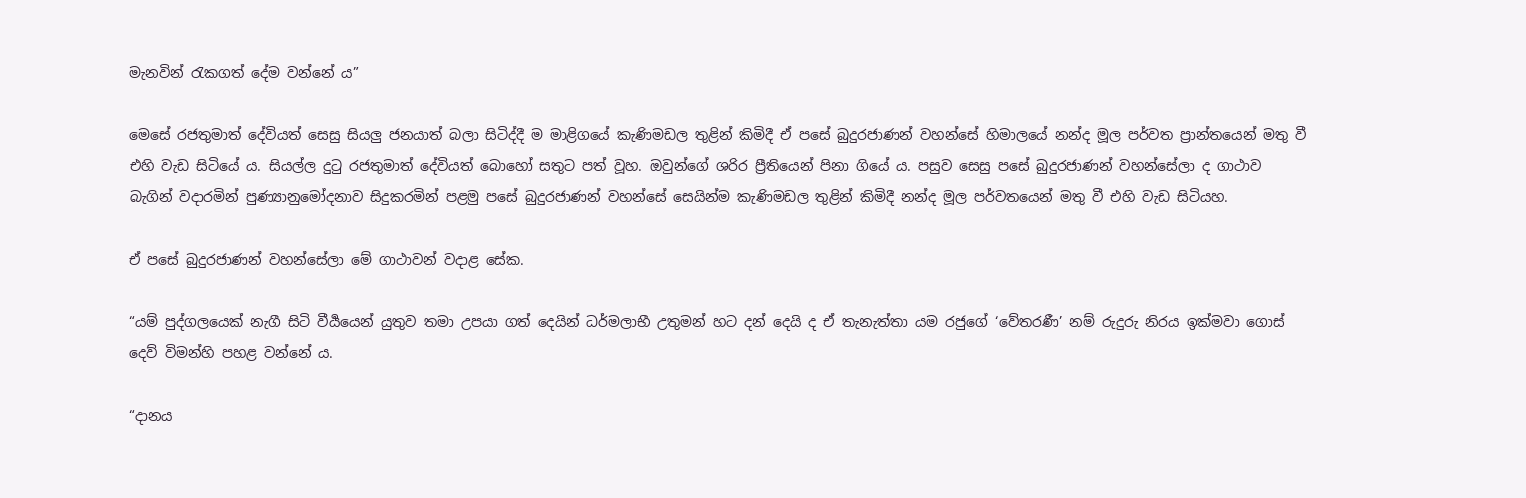මැනවින් රැකගත් දේම වන්නේ ය”

මෙසේ රජතුමාත් දේවියත් සෙසු සියලු ජනයාත් බලා සිටිද්දී ම මාළිගයේ කැණිමඩල තුළින් කිමිදී ඒ පසේ බුදුරජාණන් වහන්සේ හිමාලයේ නන්ද මූල පර්වත ප්‍රාන්තයෙන් මතු වී එහි වැඩ සිටියේ ය. සියල්ල දුටු රජතුමාත් දේවියත් බොහෝ සතුට පත් වූහ. ඔවුන්ගේ ශරිර ප්‍රීතියෙන් පිනා ගියේ ය. පසුව සෙසු පසේ බුදුරජාණන් වහන්සේලා ද ගාථාව බැගින් වදාරමින් පුණ්‍යානුමෝදනාව සිදුකරමින් පළමු පසේ බුදුරජාණන් වහන්සේ සෙයින්ම කැණිමඩල තුළින් කිමිදී නන්ද මූල පර්වතයෙන් මතු වී එහි වැඩ සිටියහ.

ඒ පසේ බුදුරජාණන් වහන්සේලා මේ ගාථාවන් වදාළ සේක.

“යම් පුද්ගලයෙක් නැගී සිටි වීර්‍යයෙන් යුතුව තමා උපයා ගත් දෙයින් ධර්මලාභී උතුමන් හට දන් දෙයි ද ඒ තැනැත්තා යම රජුගේ ‘වේතරණී’ නම් රුදුරු නිරය ඉක්මවා ගොස් දෙව් විමන්හි පහළ වන්නේ ය.

“දානය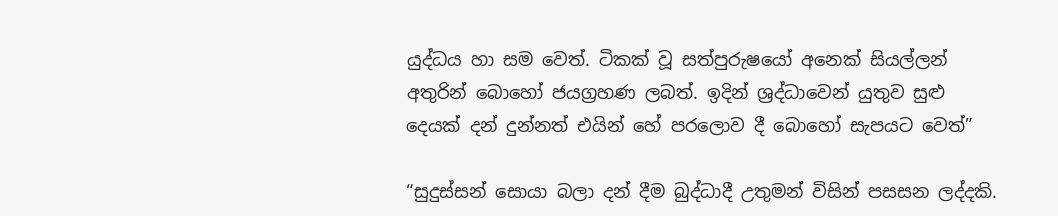යුද්ධය හා සම වෙත්. ටිකක් වූ සත්පුරුෂයෝ අනෙක් සියල්ලන් අතුරින් බොහෝ ජයග්‍රහණ ලබත්. ඉදින් ශ්‍රද්ධාවෙන් යුතුව සුළු දෙයක් දන් දුන්නත් එයින් හේ පරලොව දී බොහෝ සැපයට වෙත්”

“සුදුස්සන් සොයා බලා දන් දීම බුද්ධාදී උතුමන් විසින් පසසන ලද්දකි.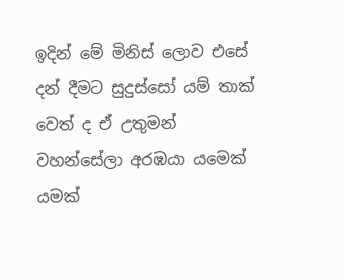ඉදින් මේ මිනිස් ලොව එසේ දන් දීමට සුදුස්සෝ යම් තාක් වෙත් ද ඒ උතුමන් වහන්සේලා අරඹයා යමෙක් යමක්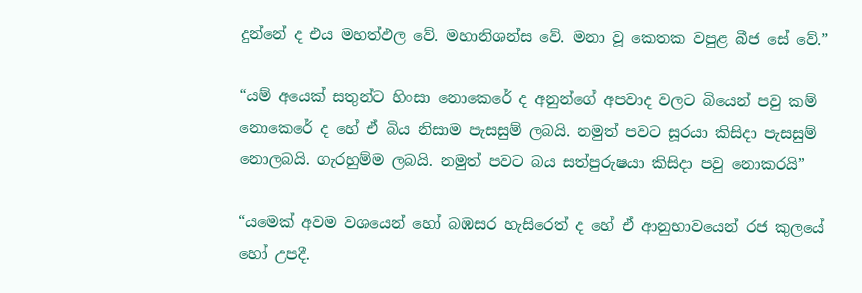දුන්නේ ද එය මහත්ඵල වේ. මහානිශන්ස වේ. මනා වූ කෙතක වපුළ බීජ සේ වේ.”

“යම් අයෙක් සතුන්ට හිංසා නොකෙරේ ද අනුන්ගේ අපවාද වලට බියෙන් පවු කම් නොකෙරේ ද හේ ඒ බිය නිසාම පැසසුම් ලබයි. නමුත් පවට සූරයා කිසිදා පැසසුම් නොලබයි. ගැරහුම්ම ලබයි. නමුත් පවට බය සත්පුරුෂයා කිසිදා පවු නොකරයි”

“යමෙක් අවම වශයෙන් හෝ බඹසර හැසිරෙත් ද හේ ඒ ආනුභාවයෙන් රජ කුලයේ හෝ උපදී.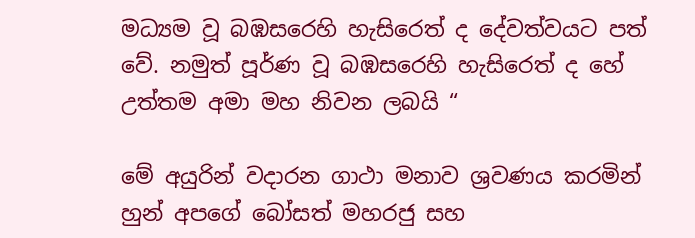මධ්‍යම වූ බඹසරෙහි හැසිරෙත් ද දේවත්වයට පත් වේ. නමුත් පූර්ණ වූ බඹසරෙහි හැසිරෙත් ද හේ උත්තම අමා මහ නිවන ලබයි “

මේ අයුරින් වදාරන ගාථා මනාව ශ්‍රවණය කරමින් හුන් අපගේ බෝසත් මහරජු සහ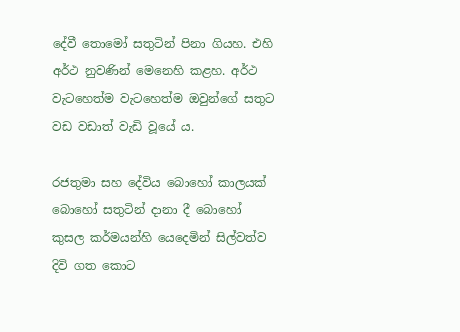දේවී තොමෝ සතුටින් පිනා ගියහ. එහි අර්ථ නුවණින් මෙනෙහි කළහ. අර්ථ වැටහෙත්ම වැටහෙත්ම ඔවුන්ගේ සතුට වඩ වඩාත් වැඩි වූයේ ය.

රජතුමා සහ දේවිය බොහෝ කාලයක් බොහෝ සතුටින් දානා දී බොහෝ කුසල කර්මයන්හි යෙදෙමින් සිල්වත්ව දිවි ගත කොට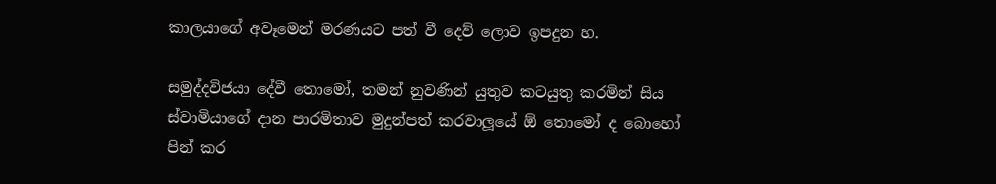කාලයාගේ අවෑමෙන් මරණයට පත් වී දෙව් ලොව ඉපදුන හ.

සමුද්දවිජයා දේවී තොමෝ, තමන් නුවණින් යුතුව කටයුතු කරමින් සිය ස්වාමියාගේ දාන පාරමිතාව මුදුන්පත් කරවාලූයේ ඕ තොමෝ ද බොහෝ පින් කර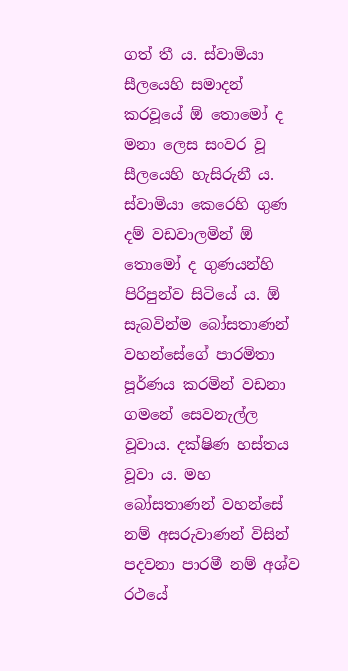ගත් තී ය. ස්වාමියා සීලයෙහි සමාදන් කරවූයේ ඕ තොමෝ ද මනා ලෙස සංවර වූ සීලයෙහි හැසිරුනී ය. ස්වාමියා කෙරෙහි ගුණ දම් වඩවාලමින් ඕ තොමෝ ද ගුණයන්හි පිරිපුන්ව සිටියේ ය. ඕ සැබවින්ම බෝසතාණන් වහන්සේගේ පාරමිතා පූර්ණය කරමින් වඩනා ගමනේ සෙවනැල්ල වූවාය. දක්ෂිණ හස්තය වූවා ය. මහ බෝසතාණන් වහන්සේ නම් අසරුවාණන් විසින් පදවනා පාරමී නම් අශ්ව රථයේ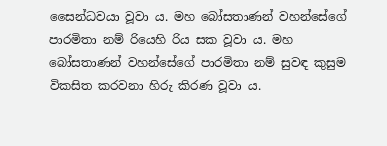සෛන්ධවයා වූවා ය. මහ බෝසතාණන් වහන්සේගේ පාරමිතා නම් රියෙහි රිය සක වූවා ය. මහ බෝසතාණන් වහන්සේගේ පාරමිතා නම් සුවඳ කුසුම විකසිත කරවනා හිරු කිරණ වූවා ය.